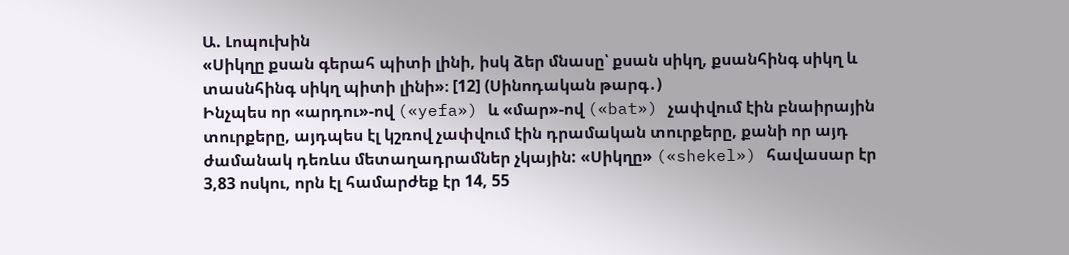Ա. Լոպուխին
«Սիկղը քսան գերահ պիտի լինի, իսկ ձեր մնասը՝ քսան սիկղ, քսանհինգ սիկղ և տասնհինգ սիկղ պիտի լինի»։ [12] (Սինոդական թարգ․)
Ինչպես որ «արդու»-ով («yefa») և «մար»-ով («bat») չափվում էին բնաիրային տուրքերը, այդպես էլ կշռով չափվում էին դրամական տուրքերը, քանի որ այդ ժամանակ դեռևս մետաղադրամներ չկային: «Սիկղը» («shekel») հավասար էր 3,83 ոսկու, որն էլ համարժեք էր 14, 55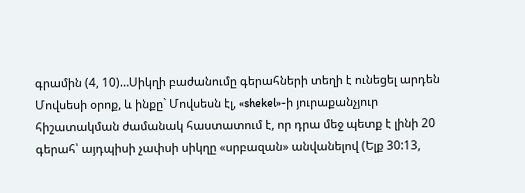գրամին (4, 10)…Սիկղի բաժանումը գերահների տեղի է ունեցել արդեն Մովսեսի օրոք, և ինքը` Մովսեսն էլ, «shekel»-ի յուրաքանչյուր հիշատակման ժամանակ հաստատում է, որ դրա մեջ պետք է լինի 20 գերահ՝ այդպիսի չափսի սիկղը «սրբազան» անվանելով (Ելք 30:13,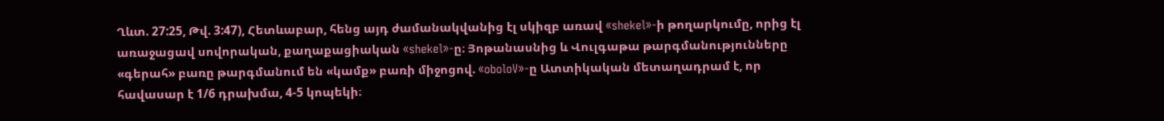Ղևտ. 27:25, Թվ. 3:47), Հետևաբար, հենց այդ ժամանակվանից էլ սկիզբ առավ «shekel»-ի թողարկումը, որից էլ առաջացավ սովորական, քաղաքացիական «shekel»-ը։ Յոթանասնից և Վուլգաթա թարգմանությունները «գերահ» բառը թարգմանում են «կամք» բառի միջոցով. «oboloV»-ը Ատտիկական մետաղադրամ է, որ հավասար է 1/6 դրախմա, 4-5 կոպեկի։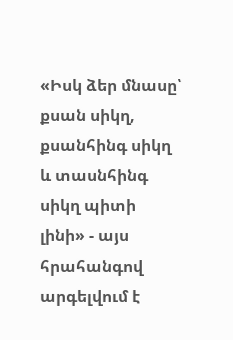«Իսկ ձեր մնասը՝ քսան սիկղ, քսանհինգ սիկղ և տասնհինգ սիկղ պիտի լինի» - այս հրահանգով արգելվում է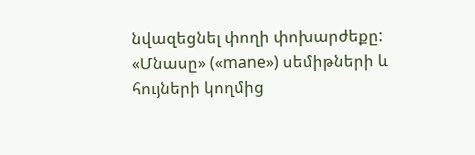նվազեցնել փողի փոխարժեքը: «Մնասը» («mane») սեմիթների և հույների կողմից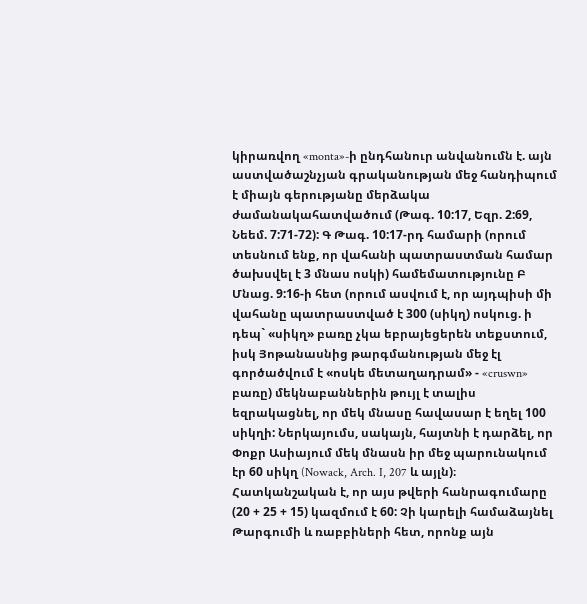կիրառվող «monta»-ի ընդհանուր անվանումն է. այն աստվածաշնչյան գրականության մեջ հանդիպում է միայն գերությանը մերձակա ժամանակահատվածում (Թագ. 10:17, Եզր. 2:69, Նեեմ. 7:71-72): Գ Թագ. 10:17-րդ համարի (որում տեսնում ենք, որ վահանի պատրաստման համար ծախսվել է 3 մնաս ոսկի) համեմատությունը Բ Մնաց. 9:16-ի հետ (որում ասվում է, որ այդպիսի մի վահանը պատրաստված է 300 (սիկղ) ոսկուց. ի դեպ` «սիկղ» բառը չկա եբրայեցերեն տեքստում, իսկ Յոթանասնից թարգմանության մեջ էլ գործածվում է «ոսկե մետաղադրամ» - «cruswn» բառը) մեկնաբաններին թույլ է տալիս եզրակացնել, որ մեկ մնասը հավասար է եղել 100 սիկղի: Ներկայումս, սակայն, հայտնի է դարձել, որ Փոքր Ասիայում մեկ մնասն իր մեջ պարունակում էր 60 սիկղ (Nowack, Arch. I, 207 և այլն)։ Հատկանշական է, որ այս թվերի հանրագումարը (20 + 25 + 15) կազմում է 60: Չի կարելի համաձայնել Թարգումի և ռաբբիների հետ, որոնք այն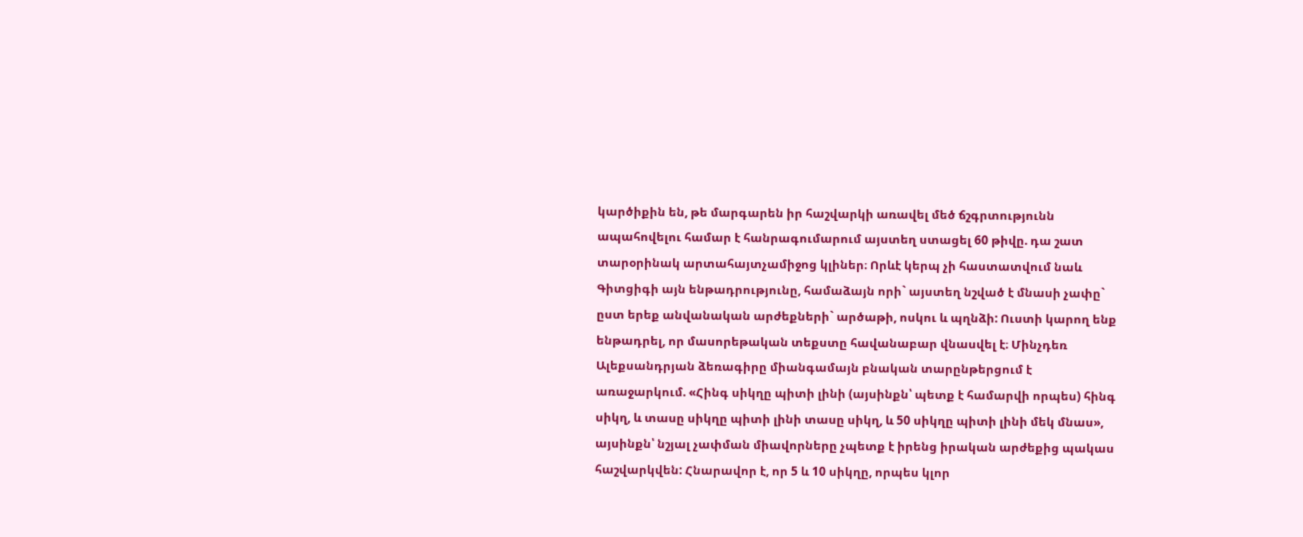կարծիքին են, թե մարգարեն իր հաշվարկի առավել մեծ ճշգրտությունն ապահովելու համար է հանրագումարում այստեղ ստացել 60 թիվը. դա շատ տարօրինակ արտահայտչամիջոց կլիներ։ Որևէ կերպ չի հաստատվում նաև Գիտցիգի այն ենթադրությունը, համաձայն որի` այստեղ նշված է մնասի չափը` ըստ երեք անվանական արժեքների` արծաթի, ոսկու և պղնձի: Ուստի կարող ենք ենթադրել, որ մասորեթական տեքստը հավանաբար վնասվել է։ Մինչդեռ Ալեքսանդրյան ձեռագիրը միանգամայն բնական տարընթերցում է առաջարկում. «Հինգ սիկղը պիտի լինի (այսինքն՝ պետք է համարվի որպես) հինգ սիկղ, և տասը սիկղը պիտի լինի տասը սիկղ, և 50 սիկղը պիտի լինի մեկ մնաս», այսինքն՝ նշյալ չափման միավորները չպետք է իրենց իրական արժեքից պակաս հաշվարկվեն: Հնարավոր է, որ 5 և 10 սիկղը, որպես կլոր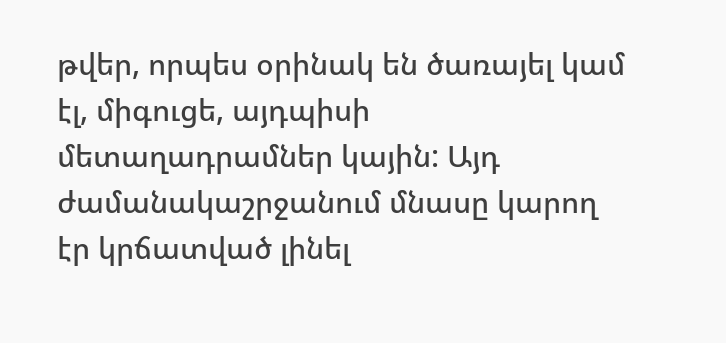թվեր, որպես օրինակ են ծառայել կամ էլ, միգուցե, այդպիսի մետաղադրամներ կային: Այդ ժամանակաշրջանում մնասը կարող էր կրճատված լինել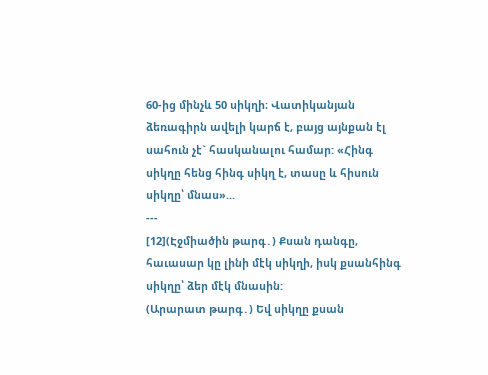60-ից մինչև 50 սիկղի։ Վատիկանյան ձեռագիրն ավելի կարճ է, բայց այնքան էլ սահուն չէ` հասկանալու համար: «Հինգ սիկղը հենց հինգ սիկղ է, տասը և հիսուն սիկղը՝ մնաս»...
---
[12](Էջմիածին թարգ․) Քսան դանգը, հաւասար կը լինի մէկ սիկղի, իսկ քսանհինգ սիկղը՝ ձեր մէկ մնասին:
(Արարատ թարգ․) Եվ սիկղը քսան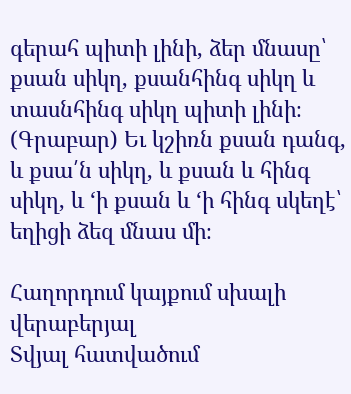գերահ պիտի լինի, ձեր մնասը՝ քսան սիկղ, քսանհինգ սիկղ և տասնհինգ սիկղ պիտի լինի։
(Գրաբար) Եւ կշիռն քսան դանգ, և քսա՛ն սիկղ, և քսան և հինգ սիկղ, և ‘ի քսան և ‘ի հինգ սկեղէ՝ եղիցի ձեզ մնաս մի։

Հաղորդում կայքում սխալի վերաբերյալ
Տվյալ հատվածում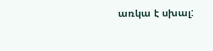առկա է սխալ: